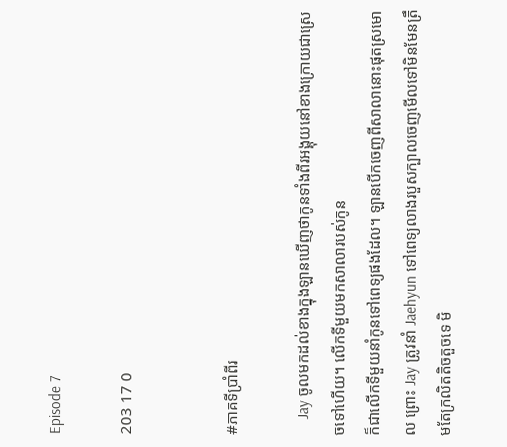Episode 7

203 17 0


#ភាគទីប្រាំពីរ

    Jay ចូលមកដល់ខាងក្នុងឡានឃេីញថាកូនទាំងពីរអង្គុយនៅខាងក្រោយជាស្រេចទៅហេីយ។ លេីកទីមួយមកសាលារបស់កូន
ក៏ជាលេីកទីមួយនាំកូនទៅពេទ្យផងដែល។ ឡានបេីកចេញពីសាលានោះផុតស្រមោល ព្រោះ Jay ត្រូវនាំ Jaehyun ទៅពេទ្យលាងរបួសក្បាលចេញមេីលទៅមិនមែនត្រឹមតែក្រលិតតិចតួចទេ មិ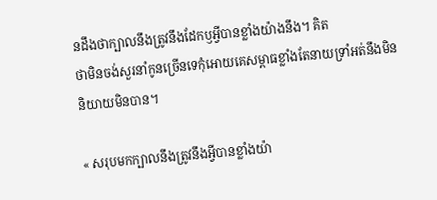នដឹងថាក្បាលនឹងត្រូវនឹងដែកឫអ្វីបានខ្លាំងយ៉ាងនឹង។ គិត
ថាមិនចង់សួរនាំកូនច្រើនទេកុំអោយគេសម្ពាធខ្លាំងតែនាយទ្រាំអត់នឹងមិននិយាយមិនបាន។

« សរុបមកក្បាលនឹងត្រូវនឹងអ្វីបានខ្លាំងយ៉ា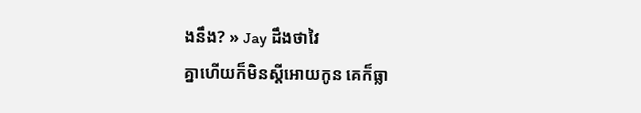ងនឹង? » Jay ដឹងថាវៃ
គ្នាហេីយក៏មិនស្តីអោយកូន គេក៏ធ្លា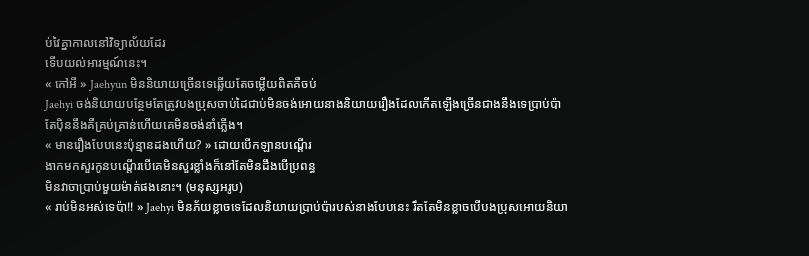ប់វៃគ្នាកាលនៅវិទ្យាល័យដែរ
ទេីបយល់អារម្មណ៍នេះ។
« កៅអី » Jaehyun មិននិយាយច្រេីនទេឆ្លើយតែចម្លើយពិតគឺចប់
Jaehyi ចង់និយាយបន្ថែមតែត្រូវបងប្រុសចាប់ដៃជាប់មិនចង់អោយនាងនិយាយរឿងដែលកេីតឡេីងច្រេីនជាងនឹងទេប្រាប់ប៉ា
តែបុិននឹងគឺគ្រប់គ្រាន់ហេីយគេមិនចង់នាំភ្លេីង។
« មានរឿងបែបនេះប៉ុន្មានដងហេីយ? » ដោយបេីកឡានបណ្តេីរ
ងាកមកសួរកូនបណ្តេីរបេីគេមិនសួរខ្លាំងក៏នៅតែមិនដឹងបេីប្រពន្ធ
មិនវាចាប្រាប់មួយម៉ាត់ផងនោះ។ (មនុស្សអរូប)
« រាប់មិនអស់ទេប៉ា!! » Jaehyi មិនភ័យខ្លាចទេដែលនិយាយប្រាប់ប៉ារបស់នាងបែបនេះ រឹតតែមិនខ្លាចបេីបងប្រុសអោយនិយា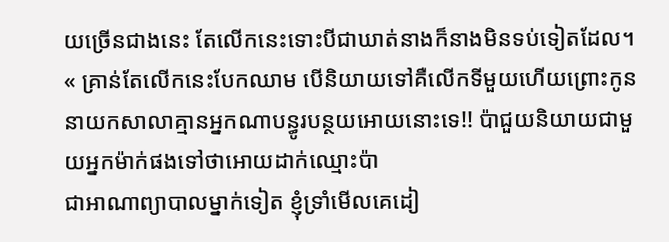យច្រើនជាងនេះ តែលេីកនេះទោះបីជាឃាត់នាងក៏នាងមិនទប់ទៀតដែល។
« គ្រាន់តែលេីកនេះបែកឈាម បេីនិយាយទៅគឺលេីកទីមួយហេីយព្រោះកូននាយកសាលាគ្មានអ្នកណាបន្ធូរបន្ថយអោយនោះទេ!! ប៉ាជួយនិយាយជាមួយអ្នកម៉ាក់ផងទៅថាអោយដាក់ឈ្មោះប៉ា
ជាអាណាព្យាបាលម្នាក់ទៀត ខ្ញុំទ្រាំមេីលគេដៀ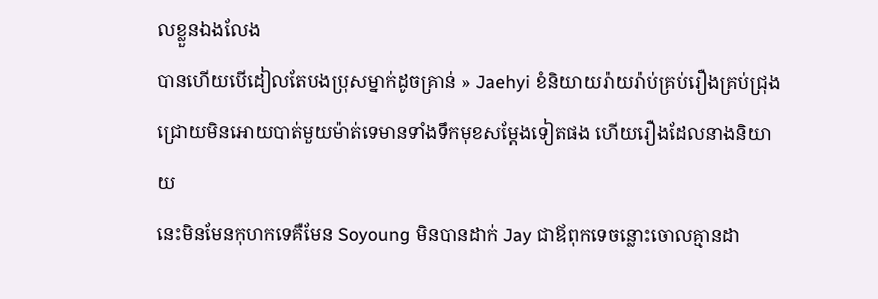លខ្លួនឯងលែង
បានហេីយបេីដៀលតែបងប្រុសម្នាក់ដូចគ្រាន់ » Jaehyi ខំនិយាយរ៉ាយរ៉ាប់គ្រប់រឿងគ្រប់ជ្រុងជ្រោយមិនអោយបាត់មួយម៉ាត់ទេមានទាំងទឹកមុខសម្តែងទៀតផង ហេីយរឿងដែលនាងនិយាយ
នេះមិនមែនកុហកទេគឺមែន Soyoung មិនបានដាក់ Jay ជាឪពុកទេចន្លោះចោលគ្មានដា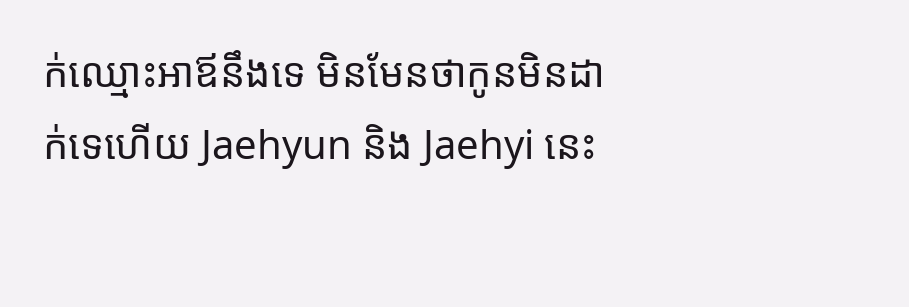ក់ឈ្មោះអាឪនឹងទេ មិនមែនថាកូនមិនដាក់ទេហេីយ Jaehyun និង Jaehyi នេះ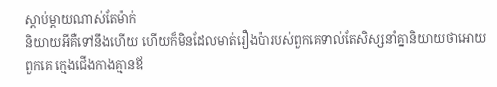ស្តាប់ម្តាយណាស់តែម៉ាក់
និយាយអីគឺទៅនឹងហេីយ ហេីយក៏មិនដែលមាត់រឿងប៉ារបស់ពួកគេទាល់តែសិស្សនាំគ្នានិយាយថាអោយពួកគេ ក្មេងជេីងកាងគ្មានឪ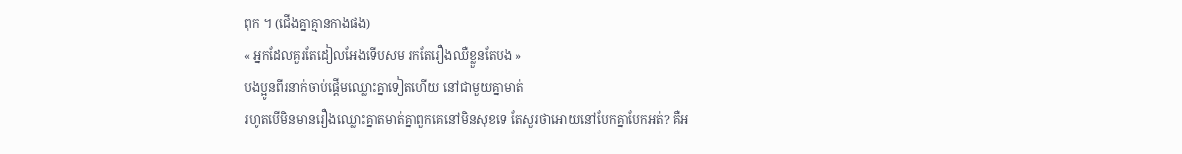ពុក ។ (ជេីងគ្នាគ្មានកាងផង)
« អ្នកដែលគួរតែដៀលអែងទេីបសម រកតែរឿងឈឺខ្លួនតែបង »
បងប្អូនពីរនាក់ចាប់ផ្ដើមឈ្លោះគ្នាទៀតហេីយ នៅជាមួយគ្នាមាត់
រហូតបេីមិនមានរឿងឈ្លោះគ្នាតមាត់គ្នាពួកគេនៅមិនសុខទេ តែសួរថាអោយនៅបែកគ្នាបែកអត់? គឺអ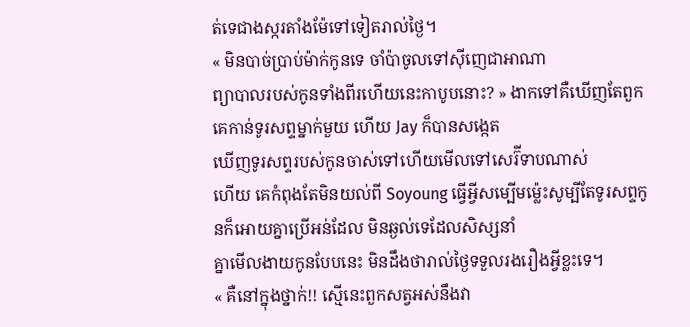ត់ទេជាងស្ករតាំងម៉ែទៅទៀតរាល់ថ្ងៃ។
« មិនបាច់ប្រាប់ម៉ាក់កូនទេ ចាំប៉ាចូលទៅសុីញេជាអាណា
ព្យាបាលរបស់កូនទាំងពីរហេីយនេះកាបូបនោះ? » ងាកទៅគឺឃេីញតែពួកគេកាន់ទូរសព្ទម្នាក់មួយ ហេីយ Jay ក៏បានសង្កេត
ឃេីញទូរសព្ទរបស់កូនចាស់ទៅហេីយមេីលទៅសេរ៊ីទាបណាស់
ហេីយ គេកំពុងតែមិនយល់ពី Soyoung ធ្វេីអ្វីសម្បេីមម្ល៉េះសូម្បីតែទូរសព្ទកូនក៏អោយគ្នាប្រេីអន់ដែល មិនឆ្ងល់ទេដែលសិស្សនាំ
គ្នាមេីលងាយកូនបែបនេះ មិនដឹងថារាល់ថ្ងៃទទួលរងរឿងអ្វីខ្លះទេ។
« គឺនៅក្នុងថ្នាក់!! ស្មេីនេះពួកសត្វអស់នឹងវា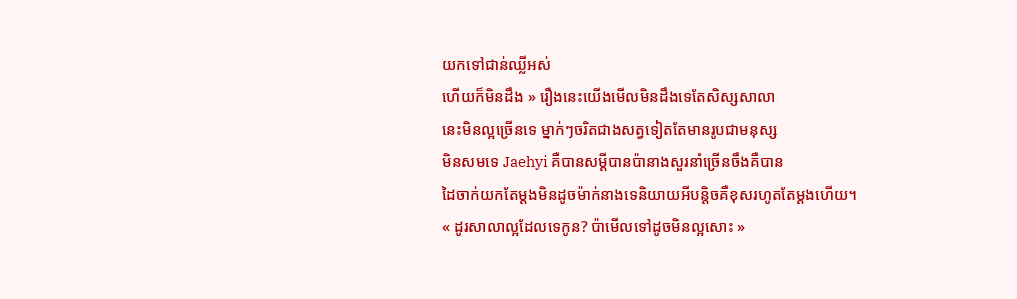យកទៅជាន់ឈ្លីអស់
ហេីយក៏មិនដឹង » រឿងនេះយេីងមេីលមិនដឹងទេតែសិស្សសាលា
នេះមិនល្អច្រើនទេ ម្នាក់ៗចរិតជាងសត្វទៀតតែមានរូបជាមនុស្ស
មិនសមទេ Jaehyi គឺបានសម្តីបានប៉ានាងសួរនាំច្រើនចឹងគឺបាន
ដៃចាក់យកតែម្ដងមិនដូចម៉ាក់នាងទេនិយាយអីបន្តិចគឺខុសរហូតតែម្ដងហេីយ។
« ដូរសាលាល្អដែលទេកូន? ប៉ាមេីលទៅដូចមិនល្អសោះ »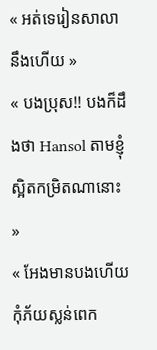« អត់ទេរៀនសាលានឹងហេីយ »
« បងប្រុស!! បងក៏ដឹងថា Hansol តាមខ្ញុំស្អិតកម្រិតណានោះ »
« អែងមានបងហេីយកុំភ័យស្លន់ពេក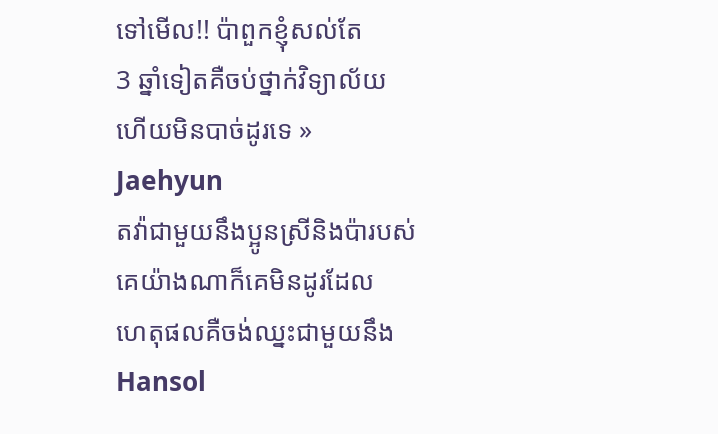ទៅមេីល!! ប៉ាពួកខ្ញុំសល់តែ
3 ឆ្នាំទៀតគឺចប់ថ្នាក់វិទ្យាល័យហេីយមិនបាច់ដូរទេ » Jaehyun
តវ៉ាជាមួយនឹងប្អូនស្រីនិងប៉ារបស់គេយ៉ាងណាក៏គេមិនដូរដែល
ហេតុផលគឺចង់ឈ្នះជាមួយនឹង Hansol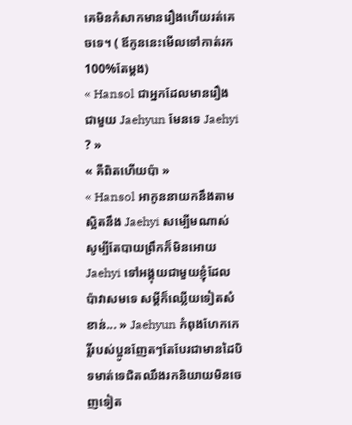គេមិនកំសាកមានរឿងហេីយរត់គេចទេ។ ( ឪកូននេះមេីលទៅកាត់រក 100%តែម្ដង)
« Hansol ជាអ្នកដែលមានរឿងជាមួយ Jaehyun មែនទេ Jaehyi ? »
« គឺពិតហេីយប៉ា »
« Hansol អាកូននាយកនឹងតាមស្អិតនឹង Jaehyi សម្បេីមណាស់
សូម្បីតែបាយព្រឹកក៏មិនអោយ Jaehyi ទៅអង្គុយជាមួយខ្ញុំដែល
ប៉ាវាសមទេ សម្តីក៏ឈ្លេីយទៀតសំខាន់... » Jaehyun កំពុងហែកកេរ្តិ៍របស់ប្អូនញែតៗតែបែរជាមានដៃបិទមាត់ទេជិតឈឹងរកនិយាយមិនចេញទៀត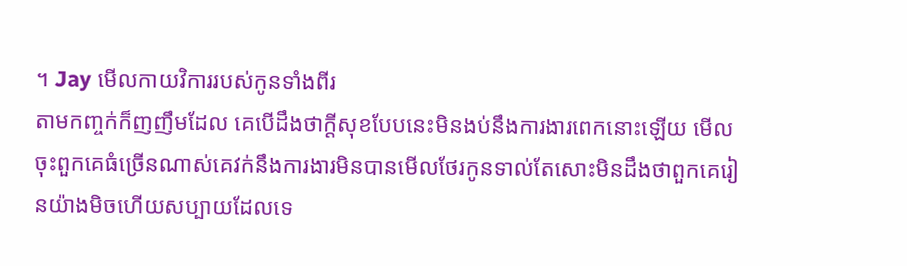។ Jay មេីលកាយវិការរបស់កូនទាំងពីរ
តាមកញ្ចក់ក៏ញញឹមដែល គេបេីដឹងថាក្តីសុខបែបនេះមិនងប់នឹងការងារពេកនោះឡេីយ មេីលចុះពួកគេធំច្រើនណាស់គេវក់នឹងការងារមិនបានមេីលថែរកូនទាល់តែសោះមិនដឹងថាពួកគេរៀនយ៉ាងមិចហេីយសប្បាយដែលទេ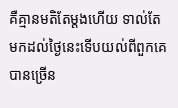គឺគ្មានមតិតែម្ដងហេីយ ទាល់តែ
មកដល់ថ្ងៃនេះទេីបយល់ពីពួកគេបានច្រើន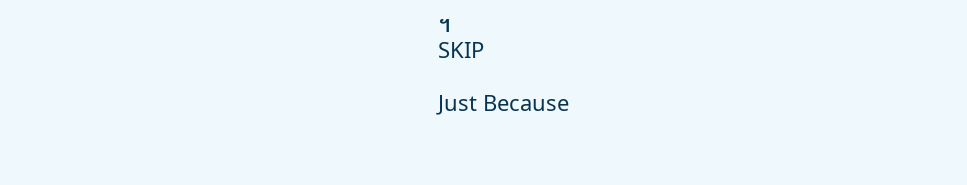។
SKIP

Just Because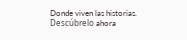Donde viven las historias. Descúbrelo ahora